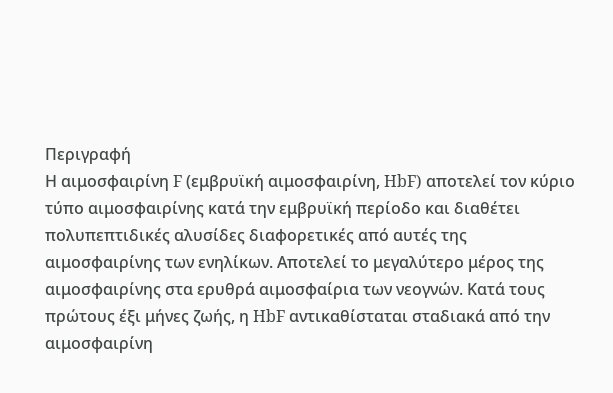Περιγραφή
Η αιμοσφαιρίνη F (εμβρυϊκή αιμοσφαιρίνη, HbF) αποτελεί τον κύριο τύπο αιμοσφαιρίνης κατά την εμβρυϊκή περίοδο και διαθέτει πολυπεπτιδικές αλυσίδες διαφορετικές από αυτές της αιμοσφαιρίνης των ενηλίκων. Αποτελεί το μεγαλύτερο μέρος της αιμοσφαιρίνης στα ερυθρά αιμοσφαίρια των νεογνών. Κατά τους πρώτους έξι μήνες ζωής, η HbF αντικαθίσταται σταδιακά από την αιμοσφαιρίνη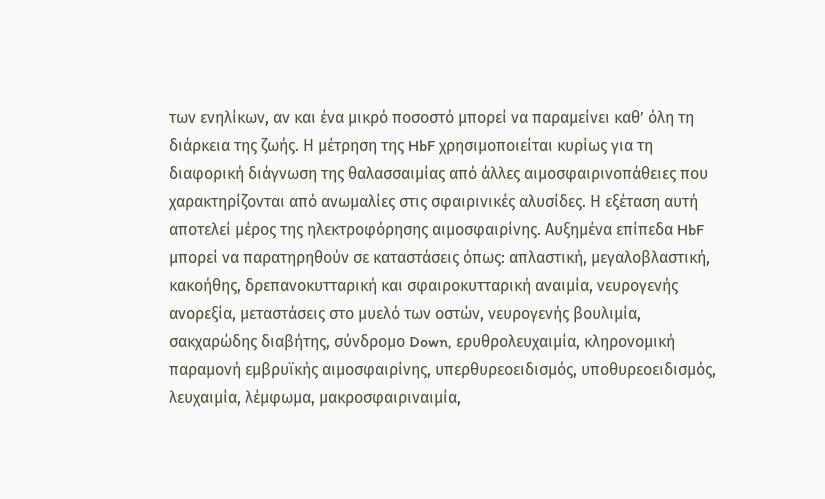των ενηλίκων, αν και ένα μικρό ποσοστό μπορεί να παραμείνει καθ’ όλη τη διάρκεια της ζωής. Η μέτρηση της HbF χρησιμοποιείται κυρίως για τη διαφορική διάγνωση της θαλασσαιμίας από άλλες αιμοσφαιρινοπάθειες που χαρακτηρίζονται από ανωμαλίες στις σφαιρινικές αλυσίδες. Η εξέταση αυτή αποτελεί μέρος της ηλεκτροφόρησης αιμοσφαιρίνης. Αυξημένα επίπεδα HbF μπορεί να παρατηρηθούν σε καταστάσεις όπως: απλαστική, μεγαλοβλαστική, κακοήθης, δρεπανοκυτταρική και σφαιροκυτταρική αναιμία, νευρογενής ανορεξία, μεταστάσεις στο μυελό των οστών, νευρογενής βουλιμία, σακχαρώδης διαβήτης, σύνδρομο Down, ερυθρολευχαιμία, κληρονομική παραμονή εμβρυϊκής αιμοσφαιρίνης, υπερθυρεοειδισμός, υποθυρεοειδισμός, λευχαιμία, λέμφωμα, μακροσφαιριναιμία,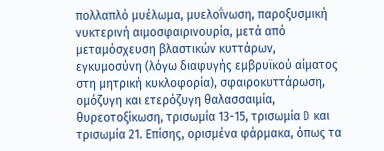πολλαπλό μυέλωμα, μυελοΐνωση, παροξυσμική νυκτερινή αιμοσφαιρινουρία, μετά από μεταμόσχευση βλαστικών κυττάρων, εγκυμοσύνη (λόγω διαφυγής εμβρυϊκού αίματος στη μητρική κυκλοφορία), σφαιροκυττάρωση, ομόζυγη και ετερόζυγη θαλασσαιμία, θυρεοτοξίκωση, τρισωμία 13-15, τρισωμία D και τρισωμία 21. Επίσης, ορισμένα φάρμακα, όπως τα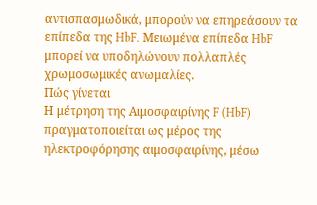αντισπασμωδικά, μπορούν να επηρεάσουν τα επίπεδα της HbF. Μειωμένα επίπεδα HbF μπορεί να υποδηλώνουν πολλαπλές χρωμοσωμικές ανωμαλίες.
Πώς γίνεται
Η μέτρηση της Αιμοσφαιρίνης F (HbF) πραγματοποιείται ως μέρος της ηλεκτροφόρησης αιμοσφαιρίνης, μέσω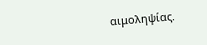αιμοληψίας.